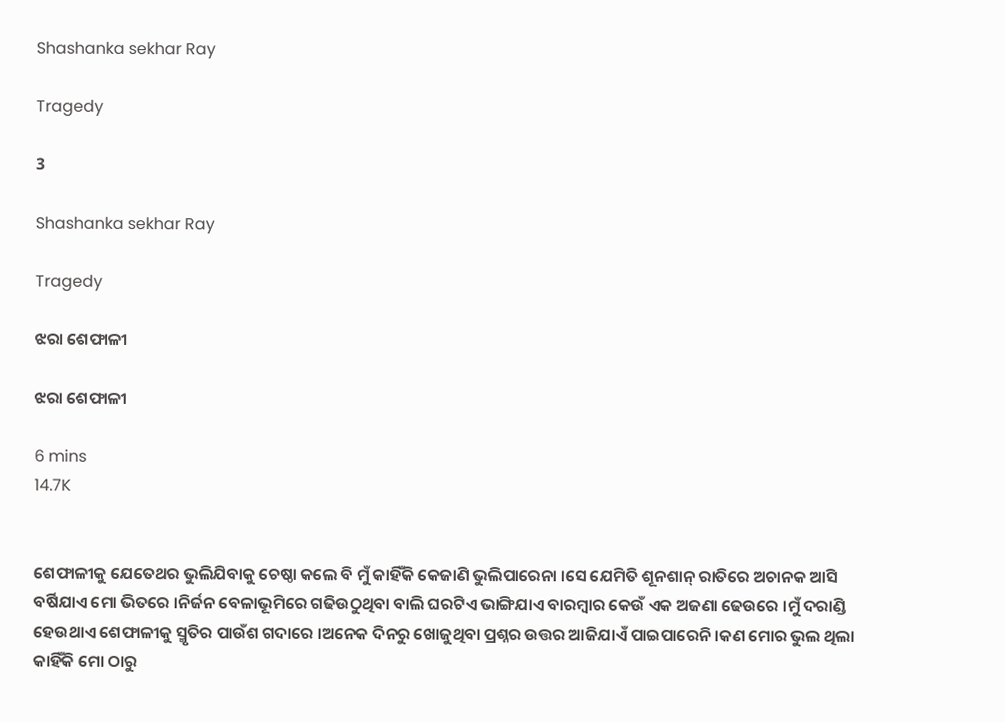Shashanka sekhar Ray

Tragedy

3

Shashanka sekhar Ray

Tragedy

ଝରା ଶେଫାଳୀ

ଝରା ଶେଫାଳୀ

6 mins
14.7K


ଶେଫାଳୀକୁ ଯେତେଥର ଭୁଲିଯିବାକୁ ଚେଷ୍ଠା କଲେ ବି ମୁଁ କାହିଁକି କେଜାଣି ଭୁଲିପାରେନା ।ସେ ଯେମିତି ଶୂନଶାନ୍ ରାତିରେ ଅଚାନକ ଆସି ବର୍ଷିଯାଏ ମୋ ଭିତରେ ।ନିର୍ଜନ ବେଳାଭୂମିରେ ଗଢିଉଠୁଥିବା ବାଲି ଘରଟିଏ ଭାଙ୍ଗିଯାଏ ବାରମ୍ବାର କେଉଁ ଏକ ଅଜଣା ଢେଉରେ ।ମୁଁ ଦରାଣ୍ଡି ହେଉଥାଏ ଶେଫାଳୀକୁ ସ୍ମୃତିର ପାଉଁଶ ଗଦାରେ ।ଅନେକ ଦିନରୁ ଖୋଜୁଥିବା ପ୍ରଶ୍ନର ଉତ୍ତର ଆଜିଯାଏଁ ପାଇପାରେନି ।କଣ ମୋର ଭୁଲ ଥିଲା କାହିଁକି ମୋ ଠାରୁ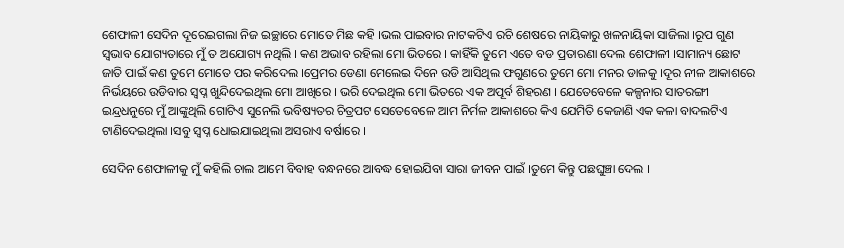ଶେଫାଳୀ ସେଦିନ ଦୂରେଇଗଲା ନିଜ ଇଚ୍ଛାରେ ମୋତେ ମିଛ କହି ।ଭଲ ପାଇବାର ନାଟକଟିଏ ରଚି ଶେଷରେ ନାୟିକାରୁ ଖଳନାୟିକା ସାଜିଲା ।ରୂପ ଗୁଣ ସ୍ଵଭାବ ଯୋଗ୍ୟତାରେ ମୁଁ ତ ଅଯୋଗ୍ୟ ନଥିଲି । କଣ ଅଭାବ ରହିଲା ମୋ ଭିତରେ । କାହିଁକି ତୁମେ ଏତେ ବଡ ପ୍ରତାରଣା ଦେଲ ଶେଫାଳୀ ।ସାମାନ୍ୟ ଛୋଟ ଜାତି ପାଇଁ କଣ ତୁମେ ମୋତେ ପର କରିଦେଲ ।ପ୍ରେମର ଡେଣା ମେଲେଇ ଦିନେ ଉଡି ଆସିଥିଲ ଫଗୁଣରେ ତୁମେ ମୋ ମନର ଡାଳକୁ ।ଦୂର ନୀଳ ଆକାଶରେ ନିର୍ଭୟରେ ଉଡିବାର ସ୍ଵପ୍ନ ଖୁନ୍ଦିଦେଇଥିଲ ମୋ ଆଖିରେ । ଭରି ଦେଇଥିଲ ମୋ ଭିତରେ ଏକ ଅପୂର୍ବ ଶିହରଣ । ଯେତେବେଳେ କଳ୍ପନାର ସାତରଙ୍ଗୀ ଇନ୍ଦ୍ରଧନୁରେ ମୁଁ ଆଙ୍କୁଥିଲି ଗୋଟିଏ ସୁନେଲି ଭବିଷ୍ୟତର ଚିତ୍ରପଟ ସେତେବେଳେ ଆମ ନିର୍ମଳ ଆକାଶରେ କିଏ ଯେମିତି କେଜାଣି ଏକ କଳା ବାଦଲଟିଏ ଟାଣିଦେଇଥିଲା ।ସବୁ ସ୍ଵପ୍ନ ଧୋଇଯାଇଥିଲା ଅସରାଏ ବର୍ଷାରେ ।

ସେଦିନ ଶେଫାଳୀକୁ ମୁଁ କହିଲି ଚାଲ ଆମେ ବିବାହ ବନ୍ଧନରେ ଆବଦ୍ଧ ହୋଇଯିବା ସାରା ଜୀବନ ପାଇଁ ।ତୁମେ କିନ୍ତୁ ପଛଘୁଞ୍ଚା ଦେଲ ।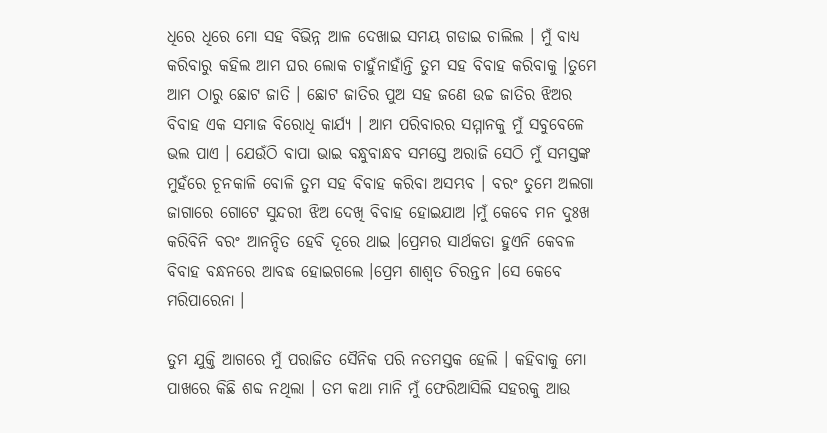ଧିରେ ଧିରେ ମୋ ସହ ବିଭିନ୍ନ ଆଳ ଦେଖାଇ ସମୟ ଗଡାଇ ଚାଲିଲ । ମୁଁ ବାଧ୍ୟ କରିବାରୁ କହିଲ ଆମ ଘର ଲୋକ ଚାହୁଁନାହାଁନ୍ତି ତୁମ ସହ ବିବାହ କରିବାକୁ ।ତୁମେ ଆମ ଠାରୁ ଛୋଟ ଜାତି । ଛୋଟ ଜାତିର ପୁଅ ସହ ଜଣେ ଉଚ୍ଚ ଜାତିର ଝିଅର ବିବାହ ଏକ ସମାଜ ବିରୋଧି କାର୍ଯ୍ୟ । ଆମ ପରିବାରର ସମ୍ମାନକୁ ମୁଁ ସବୁବେଳେ ଭଲ ପାଏ । ଯେଉଁଠି ବାପା ଭାଇ ବନ୍ଧୁବାନ୍ଧବ ସମସ୍ତେ ଅରାଜି ସେଠି ମୁଁ ସମସ୍ତଙ୍କ ମୁହଁରେ ଚୂନକାଳି ବୋଳି ତୁମ ସହ ବିବାହ କରିବା ଅସମ୍ଭବ । ବରଂ ତୁମେ ଅଲଗା ଜାଗାରେ ଗୋଟେ ସୁନ୍ଦରୀ ଝିଅ ଦେଖି ବିବାହ ହୋଇଯାଅ ।ମୁଁ କେବେ ମନ ଦୁଃଖ କରିବିନି ବରଂ ଆନନ୍ଦିତ ହେବି ଦୂରେ ଥାଇ ।ପ୍ରେମର ସାର୍ଥକତା ହୁଏନି କେବଳ ବିବାହ ବନ୍ଧନରେ ଆବଦ୍ଧ ହୋଇଗଲେ ।ପ୍ରେମ ଶାଶ୍ଵତ ଚିରନ୍ତନ ।ସେ କେବେ ମରିପାରେନା ।

ତୁମ ଯୁକ୍ତି ଆଗରେ ମୁଁ ପରାଜିତ ସୈନିକ ପରି ନତମସ୍ତକ ହେଲି । କହିବାକୁ ମୋ ପାଖରେ କିଛି ଶବ୍ଦ ନଥିଲା । ତମ କଥା ମାନି ମୁଁ ଫେରିଆସିଲି ସହରକୁ ଆଉ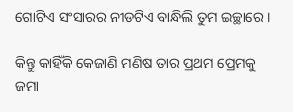ଗୋଟିଏ ସଂସାରର ନୀଡଟିଏ ବାନ୍ଧିଲି ତୁମ ଇଚ୍ଛାରେ ।

କିନ୍ତୁ କାହିଁକି କେଜାଣି ମଣିଷ ତାର ପ୍ରଥମ ପ୍ରେମକୁ ଜମା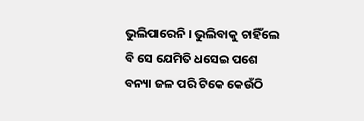ଭୁଲିପାରେନି । ଭୁଲିବାକୁ ଚାହିଁଲେ ବି ସେ ଯେମିତି ଧସେଇ ପଶେ ବନ୍ୟା ଜଳ ପରି ଟିକେ କେଉଁଠି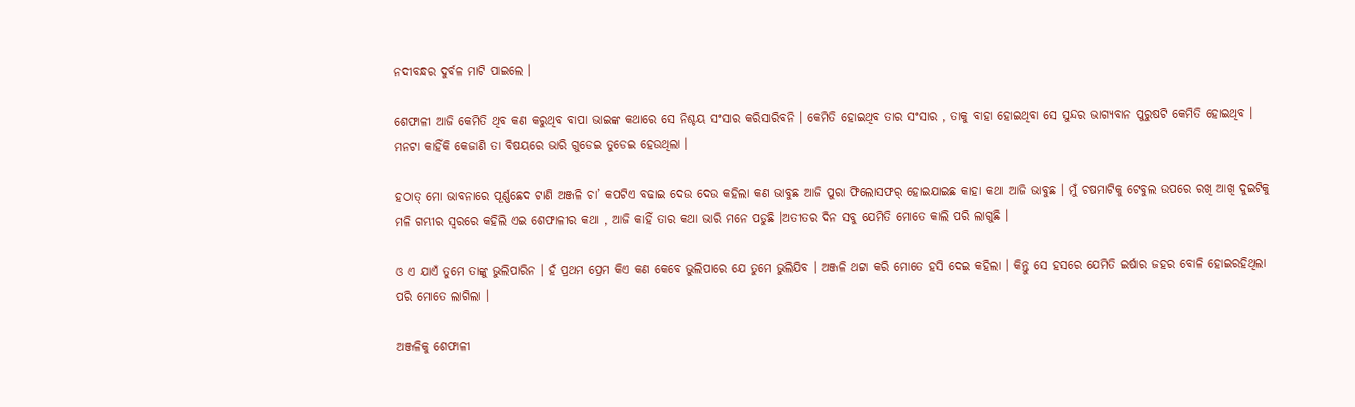ନଦୀବନ୍ଧର ଦୁର୍ବଳ ମାଟି ପାଇଲେ ।

ଶେଫାଳୀ ଆଜି କେମିତି ଥିବ କଣ କରୁଥିବ ବାପା ଭାଇଙ୍କ କଥାରେ ସେ ନିଶ୍ଚୟ ସଂସାର କରିସାରିବନି । କେମିତି ହୋଇଥିବ ତାର ସଂସାର , ତାକୁ ବାହା ହୋଇଥିବା ସେ ସୁନ୍ଦର ଭାଗ୍ୟବାନ ପୁରୁଷଟି କେମିତି ହୋଇଥିବ । ମନଟା କାହିଁକି କେଜାଣି ତା ବିଷୟରେ ଭାରି ଗୁଡେଇ ତୁଡେଇ ହେଉଥିଲା ।

ହଠାତ୍ ମୋ ଭାବନାରେ ପୂର୍ଣ୍ଣଛେଦ ଟାଣି ଅଞ୍ଜଳି ଚା’ କପଟିଏ ବଢାଇ ଦେଉ ଦେଉ କହିଲା କଣ ଭାବୁଛ ଆଜି ପୁରା ଫିଲୋସଫର୍ ହୋଇଯାଇଛ କାହା କଥା ଆଜି ଭାବୁଛ । ମୁଁ ଚଷମାଟିକୁ ଟେବୁଲ ଉପରେ ରଖି ଆଖି ଦୁଇଟିକୁ ମଳି ଗମ୍ଭୀର ସ୍ଵରରେ କହିଲି ଏଇ ଶେଫାଳୀର କଥା , ଆଜି କାହିଁ ତାର କଥା ଭାରି ମନେ ପଡୁଛି ।ଅତୀତର ଦିନ ସବୁ ଯେମିତି ମୋତେ କାଲି ପରି ଲାଗୁଛି ।

ଓ ଏ ଯାଏଁ ତୁମେ ତାଙ୍କୁ ଭୁଲିପାରିନ । ହଁ ପ୍ରଥମ ପ୍ରେମ କିଏ କଣ କେବେ ଭୁଲିପାରେ ଯେ ତୁମେ ଭୁଲିଯିବ । ଅଞ୍ଜଳି ଥଟ୍ଟା କରି ମୋତେ ହସି ଦେଇ କହିଲା । କିନ୍ତୁ ସେ ହସରେ ଯେମିତି ଇର୍ଷାର ଜହର ବୋଳି ହୋଇରହିଥିଲା ପରି ମୋତେ ଲାଗିଲା ।

ଅଞ୍ଜଳିକୁ ଶେଫାଳୀ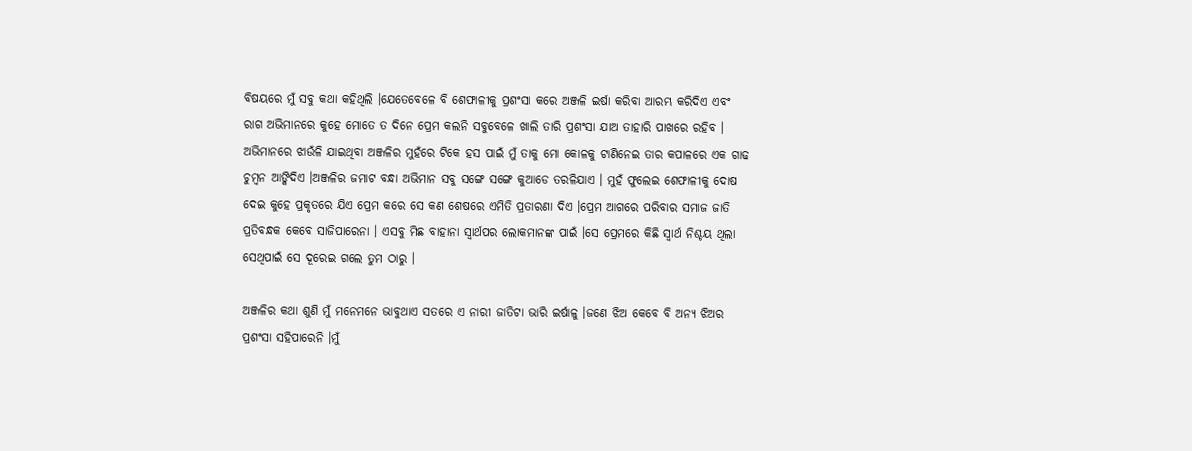ବିଷୟରେ ମୁଁ ସବୁ କଥା କହିଥିଲି ।ଯେତେବେଳେ ବି ଶେଫାଳୀକୁ ପ୍ରଶଂସା କରେ ଅଞ୍ଜଳି ଇର୍ଷା କରିବା ଆରମ୍ଭ କରିଦିଏ ଏବଂ ରାଗ ଅଭିମାନରେ କୁହେ ମୋତେ ତ ଦିନେ ପ୍ରେମ କଲନି ସବୁବେଳେ ଖାଲି ତାରି ପ୍ରଶଂସା ଯାଅ ତାହାରି ପାଖରେ ରହିବ । ଅଭିମାନରେ ଝାଉଁଳି ଯାଇଥିବା ଅଞ୍ଜଳିର ମୁହଁରେ ଟିକେ ହସ ପାଇଁ ମୁଁ ତାକୁ ମୋ କୋଳକୁ ଟାଣିନେଇ ତାର କପାଳରେ ଏକ ଗାଢ ଚୁମ୍ଵନ ଆଙ୍କିଦିଏ ।ଅଞ୍ଜଳିର ଜମାଟ ବନ୍ଧା ଅଭିମାନ ସବୁ ସଙ୍ଗେ ସଙ୍ଗେ କୁଆଡେ ତରଳିଯାଏ । ମୁହଁ ଫୁଲେଇ ଶେଫାଳୀକୁ ଦୋଷ ଦେଇ କୁହେ ପ୍ରକୃତରେ ଯିଏ ପ୍ରେମ କରେ ସେ କଣ ଶେଷରେ ଏମିତି ପ୍ରତାରଣା ଦିଏ ।ପ୍ରେମ ଆଗରେ ପରିବାର ସମାଜ ଜାତି ପ୍ରତିବନ୍ଧକ କେବେ ସାଜିପାରେନା । ଏସବୁ ମିଛ ବାହାନା ସ୍ଵାର୍ଥପର ଲୋକମାନଙ୍କ ପାଇଁ ।ସେ ପ୍ରେମରେ କିଛି ସ୍ଵାର୍ଥ ନିଶ୍ଚୟ ଥିଲା ସେଥିପାଇଁ ସେ ଦୂରେଇ ଗଲେ ତୁମ ଠାରୁ ।

ଅଞ୍ଜଳିର କଥା ଶୁଣି ମୁଁ ମନେମନେ ଭାବୁଥାଏ ସତରେ ଏ ନାରୀ ଜାତିଟା ଭାରି ଇର୍ଷାଳୁ ।ଜଣେ ଝିଅ କେବେ ବି ଅନ୍ୟ ଝିଅର ପ୍ରଶଂସା ସହିପାରେନି ।ମୁଁ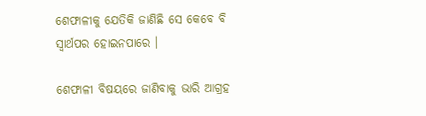ଶେଫାଳୀକୁ ଯେତିକି ଜାଣିଛି ସେ କେବେ ବି ସ୍ଵାର୍ଥପର ହୋଇନପାରେ ।

ଶେଫାଳୀ ବିଷୟରେ ଜାଣିବାକୁ ଭାରି ଆଗ୍ରହ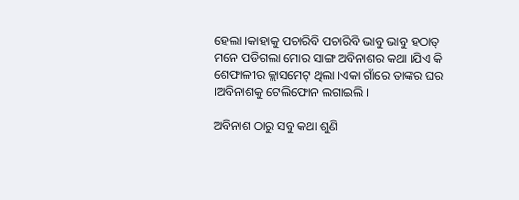ହେଲା ।କାହାକୁ ପଚାରିବି ପଚାରିବି ଭାବୁ ଭାବୁ ହଠାତ୍ ମନେ ପଡିଗଲା ମୋର ସାଙ୍ଗ ଅବିନାଶର କଥା ।ଯିଏ କି ଶେଫାଳୀର କ୍ଲାସମେଟ୍ ଥିଲା ।ଏକା ଗାଁରେ ତାଙ୍କର ଘର ।ଅବିନାଶକୁ ଟେଲିଫୋନ ଲଗାଇଲି ।

ଅବିନାଶ ଠାରୁ ସବୁ କଥା ଶୁଣି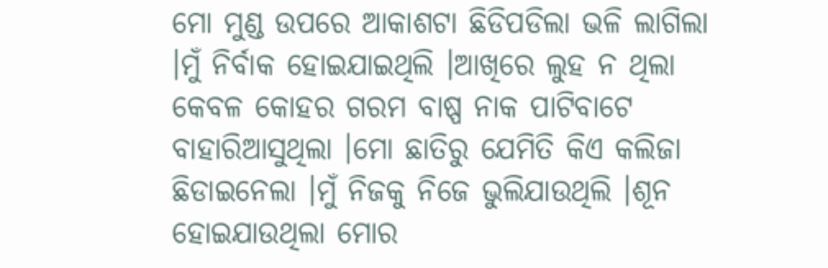ମୋ ମୁଣ୍ଡ ଉପରେ ଆକାଶଟା ଛିଡିପଡିଲା ଭଳି ଲାଗିଲା ।ମୁଁ ନିର୍ବାକ ହୋଇଯାଇଥିଲି ।ଆଖିରେ ଲୁହ ନ ଥିଲା କେବଳ କୋହର ଗରମ ବାଷ୍ପ ନାକ ପାଟିବାଟେ ବାହାରିଆସୁଥିଲା ।ମୋ ଛାତିରୁ ଯେମିତି କିଏ କଲିଜା ଛିଡାଇନେଲା ।ମୁଁ ନିଜକୁ ନିଜେ ଭୁଲିଯାଉଥିଲି ।ଶୂନ ହୋଇଯାଉଥିଲା ମୋର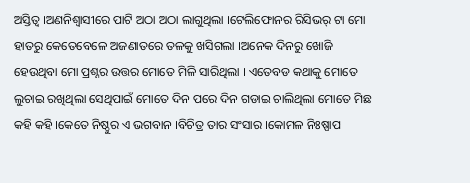ଅସ୍ତିତ୍ଵ ।ଅଣନିଶ୍ଵାସୀରେ ପାଟି ଅଠା ଅଠା ଲାଗୁଥିଲା ।ଟେଲିଫୋନର ରିସିଭର୍ ଟା ମୋ ହାତରୁ କେତେବେଳେ ଅଜଣାତରେ ତଳକୁ ଖସିଗଲା ।ଅନେକ ଦିନରୁ ଖୋଜି ହେଉଥିବା ମୋ ପ୍ରଶ୍ନର ଉତ୍ତର ମୋତେ ମିଳି ସାରିଥିଲା । ଏତେବଡ କଥାକୁ ମୋତେ ଲୁଚାଇ ରଖିଥିଲା ସେଥିପାଇଁ ମୋତେ ଦିନ ପରେ ଦିନ ଗଡାଇ ଚାଲିଥିଲା ମୋତେ ମିଛ କହି କହି ।କେତେ ନିଷ୍ଠୁର ଏ ଭଗବାନ ।ବିଚିତ୍ର ତାର ସଂସାର ।କୋମଳ ନିଃଷ୍ପାପ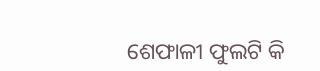ଶେଫାଳୀ ଫୁଲଟି କି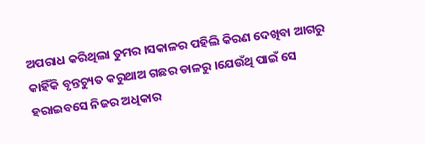ଅପରାଧ କରିଥିଲା ତୁମର ।ସକାଳର ପହିଲି କିରଣ ଦେଖିବା ଆଗରୁ କାହିଁକି ବୃନ୍ତଚ୍ୟୁତ କରୁଥାଅ ଗଛର ଡାଳରୁ ।ଯେଉଁଥି ପାଇଁ ସେ ହରାଇବସେ ନିଜର ଅଧିକାର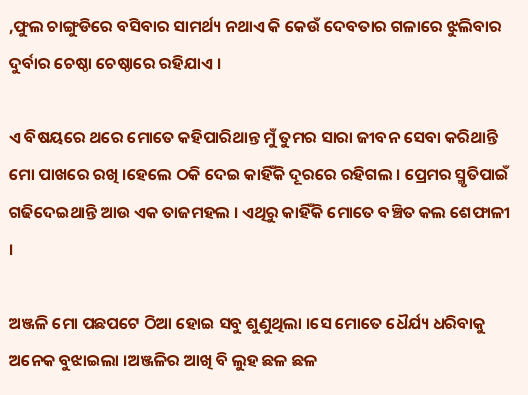,ଫୁଲ ଚାଙ୍ଗୁଡିରେ ବସିବାର ସାମର୍ଥ୍ୟ ନଥାଏ କି କେଉଁ ଦେବତାର ଗଳାରେ ଝୁଲିବାର ଦୁର୍ବାର ଚେଷ୍ଠା ଚେଷ୍ଠାରେ ରହିଯାଏ ।

ଏ ବିଷୟରେ ଥରେ ମୋତେ କହିପାରିଥାନ୍ତ ମୁଁ ତୁମର ସାରା ଜୀବନ ସେବା କରିଥାନ୍ତି ମୋ ପାଖରେ ରଖି ।ହେଲେ ଠକି ଦେଇ କାହିଁକି ଦୂରରେ ରହିଗଲ । ପ୍ରେମର ସ୍ମୃତିପାଇଁ ଗଢିଦେଇଥାନ୍ତି ଆଉ ଏକ ତାଜମହଲ । ଏଥିରୁ କାହିଁକି ମୋତେ ବଞ୍ଚିତ କଲ ଶେଫାଳୀ ।

ଅଞ୍ଜଳି ମୋ ପଛପଟେ ଠିଆ ହୋଇ ସବୁ ଶୁଣୁଥିଲା ।ସେ ମୋତେ ଧୈର୍ଯ୍ୟ ଧରିବାକୁ ଅନେକ ବୁଝାଇଲା ।ଅଞ୍ଜଳିର ଆଖି ବି ଲୁହ ଛଳ ଛଳ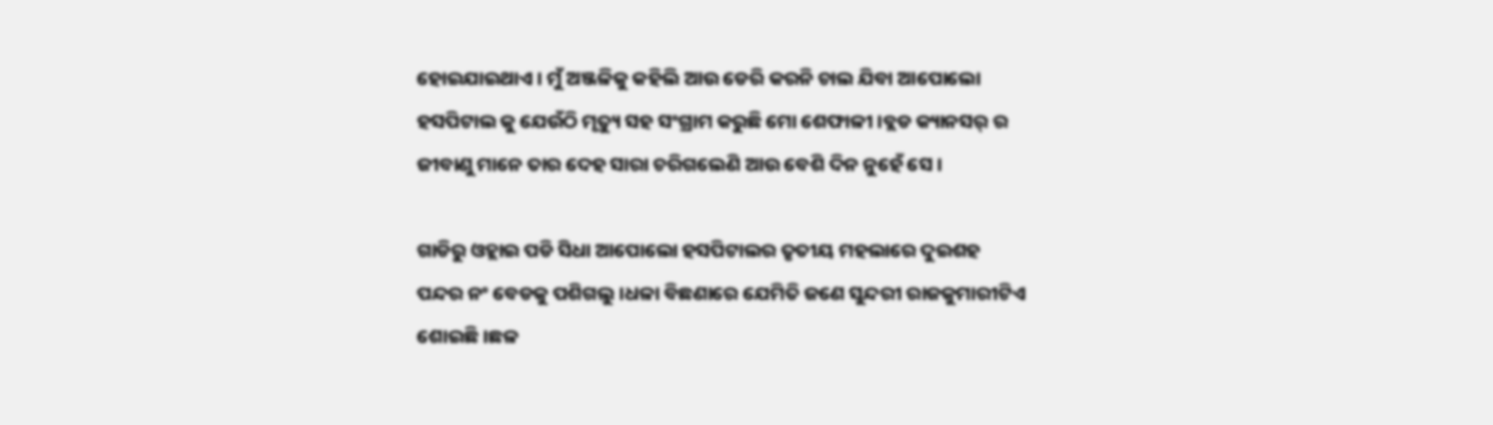ହୋଇଯାଇଥାଏ । ମୁଁ ଅଞ୍ଜଳିକୁ କହିଲି ଆଉ ଡେରି କରନି ଚାଲ ଯିବା ଆପୋଲୋ ହସପିଟାଲ କୁ ଯେଉଁଠି ମୃତ୍ୟୁ ସହ ସଂଗ୍ରାମ କରୁଛି ମୋ ଶେଫାଳୀ ।ବ୍ଲଡ କ୍ୟାନସର୍ ର ଜୀବାଣୁ ମାନେ ତାର ଦେହ ସାରା ଚରିଗଲେଣି ଆଉ ବେଶି ଦିନ ନୁହେଁ ସେ ।

ଗାଡିରୁ ଓହ୍ଲାଇ ପଡି ସିଧା ଆପୋଲୋ ହସପିଟାଲର ତୃତୀୟ ମହଲାରେ ଦୁଇଶହ ପନ୍ଦର ନଂ ବେଡକୁ ପଶିଗଲୁ ।ଧଳା ବିଛଣାରେ ଯେମିତି ଜଣେ ସୁନ୍ଦରୀ ରାଜକୁମାରୀଟିଏ ଶୋଇଛି ।ଛଳ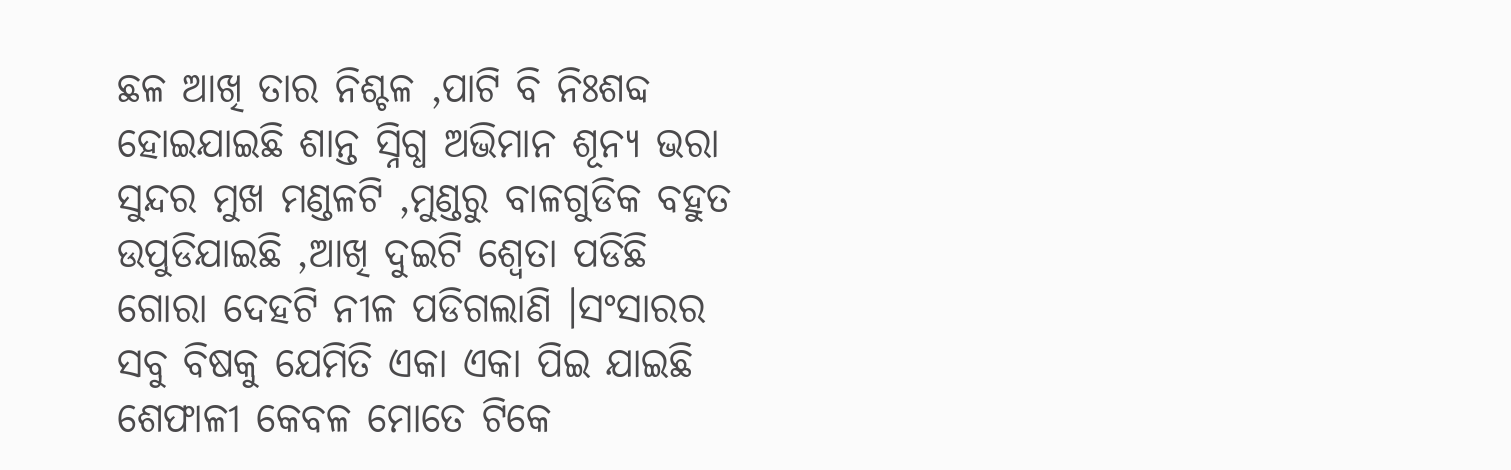ଛଳ ଆଖି ତାର ନିଶ୍ଚଳ ,ପାଟି ବି ନିଃଶବ୍ଦ ହୋଇଯାଇଛି ଶାନ୍ତ ସ୍ନିଗ୍ଧ ଅଭିମାନ ଶୂନ୍ୟ ଭରା ସୁନ୍ଦର ମୁଖ ମଣ୍ଡଳଟି ,ମୁଣ୍ଡରୁ ବାଳଗୁଡିକ ବହୁତ ଉପୁଡିଯାଇଛି ,ଆଖି ଦୁଇଟି ଶ୍ଵେତା ପଡିଛି ଗୋରା ଦେହଟି ନୀଳ ପଡିଗଲାଣି ।ସଂସାରର ସବୁ ବିଷକୁ ଯେମିତି ଏକା ଏକା ପିଇ ଯାଇଛି ଶେଫାଳୀ କେବଳ ମୋତେ ଟିକେ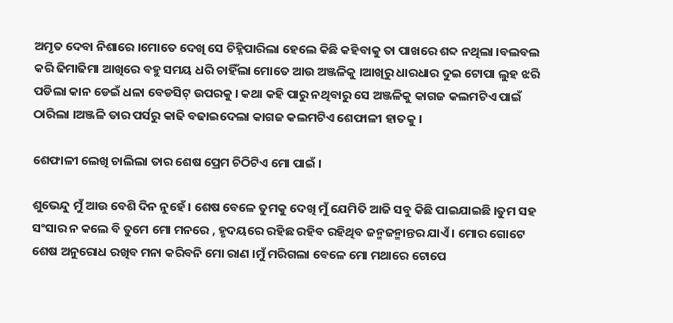ଅମୃତ ଦେବା ନିଶାରେ ।ମୋତେ ଦେଖି ସେ ଚିହ୍ନିପାରିଲା ହେଲେ କିଛି କହିବାକୁ ତା ପାଖରେ ଶବ୍ଦ ନଥିଲା ।ବଲବଲ କରି ଢିମାଢିମା ଆଖିରେ ବହୁ ସମୟ ଧରି ଚାହିଁଲା ମୋତେ ଆଉ ଅଞ୍ଜଳିକୁ ।ଆଖିରୁ ଧାରଧାର ଦୁଇ ଟୋପା ଲୁହ ଝରି ପଡିଲା କାନ ଡେଇଁ ଧଳା ବେଡସିଟ୍ ଉପରକୁ । କଥା କହି ପାରୁ ନଥିବାରୁ ସେ ଅଞ୍ଜଳିକୁ କାଗଜ କଲମଟିଏ ପାଇଁ ଠାରିଲା ।ଅଞ୍ଜଳି ତାର ପର୍ସରୁ କାଢି ବଢାଇଦେଲା କାଗଜ କଲମଟିଏ ଶେଫାଳୀ ହାତକୁ ।

ଶେଫାଳୀ ଲେଖି ଚାଲିଲା ତାର ଶେଷ ପ୍ରେମ ଚିଠିଟିଏ ମୋ ପାଇଁ ।

ଶୁଭେନ୍ଦୁ ମୁଁ ଆଉ ବେଶି ଦିନ ନୁହେଁ । ଶେଷ ବେଳେ ତୁମକୁ ଦେଖି ମୁଁ ଯେମିତି ଆଜି ସବୁ କିଛି ପାଇଯାଇଛି ।ତୁମ ସହ ସଂସାର ନ କଲେ ବି ତୁମେ ମୋ ମନରେ , ହୃଦୟରେ ରହିଛ ରହିବ ରହିଥିବ ଜନ୍ମଜନ୍ମାନ୍ତର ଯାଏଁ । ମୋର ଗୋଟେ ଶେଷ ଅନୁରୋଧ ରଖିବ ମନା କରିବନି ମୋ ରାଣ ।ମୁଁ ମରିଗଲା ବେଳେ ମୋ ମଥାରେ ଟୋପେ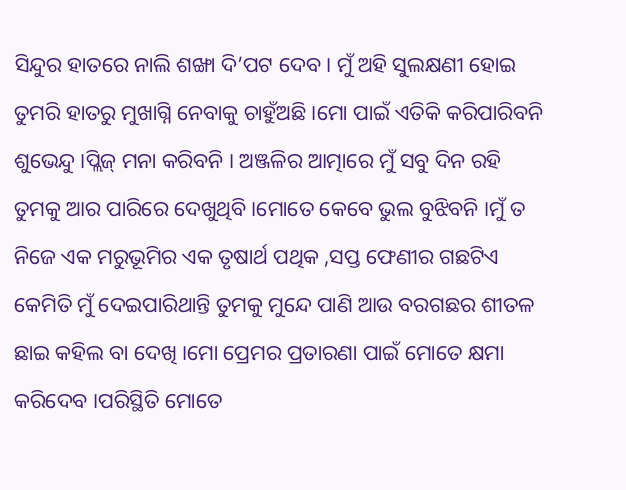ସିନ୍ଦୁର ହାତରେ ନାଲି ଶଙ୍ଖା ଦି’ପଟ ଦେବ । ମୁଁ ଅହି ସୁଲକ୍ଷଣୀ ହୋଇ ତୁମରି ହାତରୁ ମୁଖାଗ୍ନି ନେବାକୁ ଚାହୁଁଅଛି ।ମୋ ପାଇଁ ଏତିକି କରିପାରିବନି ଶୁଭେନ୍ଦୁ ।ପ୍ଲିଜ୍ ମନା କରିବନି । ଅଞ୍ଜଳିର ଆତ୍ମାରେ ମୁଁ ସବୁ ଦିନ ରହି ତୁମକୁ ଆର ପାରିରେ ଦେଖୁଥିବି ।ମୋତେ କେବେ ଭୁଲ ବୁଝିବନି ।ମୁଁ ତ ନିଜେ ଏକ ମରୁଭୂମିର ଏକ ତୃଷାର୍ଥ ପଥିକ ,ସପ୍ତ ଫେଣୀର ଗଛଟିଏ କେମିତି ମୁଁ ଦେଇପାରିଥାନ୍ତି ତୁମକୁ ମୁନ୍ଦେ ପାଣି ଆଉ ବରଗଛର ଶୀତଳ ଛାଇ କହିଲ ବା ଦେଖି ।ମୋ ପ୍ରେମର ପ୍ରତାରଣା ପାଇଁ ମୋତେ କ୍ଷମା କରିଦେବ ।ପରିସ୍ଥିତି ମୋତେ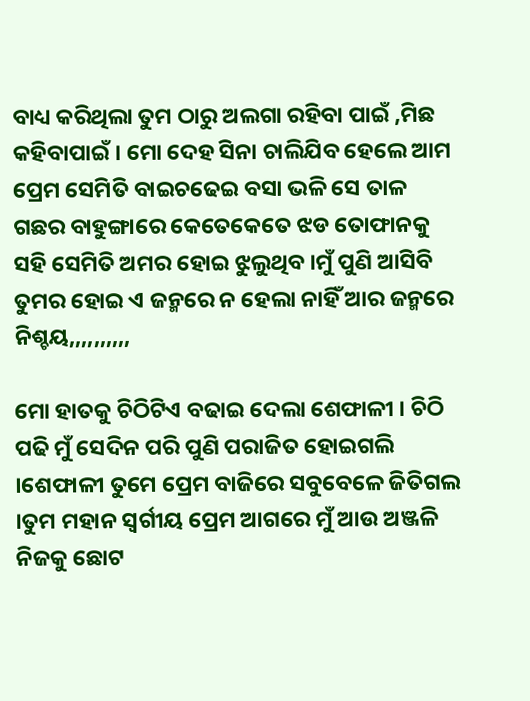ବାଧ୍ୟ କରିଥିଲା ତୁମ ଠାରୁ ଅଲଗା ରହିବା ପାଇଁ ,ମିଛ କହିବାପାଇଁ । ମୋ ଦେହ ସିନା ଚାଲିଯିବ ହେଲେ ଆମ ପ୍ରେମ ସେମିତି ବାଇଚଢେଇ ବସା ଭଳି ସେ ତାଳ ଗଛର ବାହୁଙ୍ଗାରେ କେତେକେତେ ଝଡ ତୋଫାନକୁ ସହି ସେମିତି ଅମର ହୋଇ ଝୁଲୁଥିବ ।ମୁଁ ପୁଣି ଆସିବି ତୁମର ହୋଇ ଏ ଜନ୍ମରେ ନ ହେଲା ନାହିଁ ଆର ଜନ୍ମରେ ନିଶ୍ଚୟ,,,,,,,,,,

ମୋ ହାତକୁ ଚିଠିଟିଏ ବଢାଇ ଦେଲା ଶେଫାଳୀ । ଚିଠି ପଢି ମୁଁ ସେଦିନ ପରି ପୁଣି ପରାଜିତ ହୋଇଗଲି ।ଶେଫାଳୀ ତୁମେ ପ୍ରେମ ବାଜିରେ ସବୁବେଳେ ଜିତିଗଲ ।ତୁମ ମହାନ ସ୍ଵର୍ଗୀୟ ପ୍ରେମ ଆଗରେ ମୁଁ ଆଉ ଅଞ୍ଜଳି ନିଜକୁ ଛୋଟ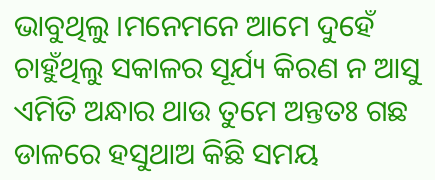ଭାବୁଥିଲୁ ।ମନେମନେ ଆମେ ଦୁହେଁ ଚାହୁଁଥିଲୁ ସକାଳର ସୂର୍ଯ୍ୟ କିରଣ ନ ଆସୁ ଏମିତି ଅନ୍ଧାର ଥାଉ ତୁମେ ଅନ୍ତତଃ ଗଛ ଡାଳରେ ହସୁଥାଅ କିଛି ସମୟ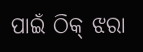ପାଇଁ ଠିକ୍ ଝରା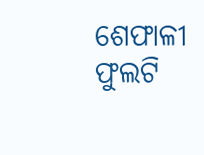ଶେଫାଳୀ ଫୁଲଟି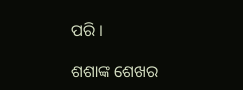ପରି ।

ଶଶାଙ୍କ ଶେଖର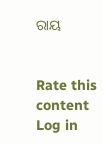ରାୟ


Rate this content
Log in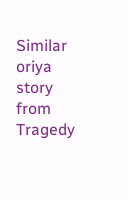Similar oriya story from Tragedy